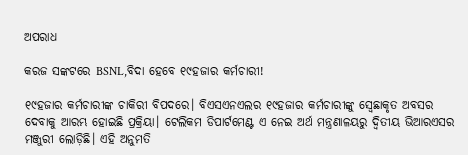ଅପରାଧ

କରଜ ସଙ୍କଟରେ BSNL,ବିଦା ହେବେ ୧୯ହଜାର କର୍ମଚାରୀ!

୧୯ହଜାର କର୍ମଚାରୀଙ୍କ ଚାକିରୀ ବିପଦରେ। ବିଏସଏନଏଲର ୧୯ହଜାର କର୍ମଚାରୀଙ୍କୁ ସ୍ୱେଛାକୃତ ଅବସର ଦେବାକୁ ଆରମ୍ଭ ହୋଇଛି ପ୍ରକ୍ରିୟା। ଟେଲିକମ ଡିପାର୍ଟମେଣ୍ଟ ଏ ନେଇ ଅର୍ଥ ମନ୍ତ୍ରଣାଳୟରୁ ଦ୍ୱିତୀୟ ଭିଆରଏସର ମଞ୍ଜୁରୀ ଲୋଡ଼ିଛି। ଏହି ଅନୁମତି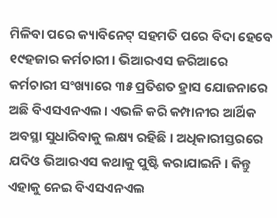ମିଳିବା ପରେ କ୍ୟାବିନେଟ୍ ସହମତି ପରେ ବିଦା ହେବେ ୧୯ହଜାର କର୍ମଚାରୀ। ଭିଆରଏସ ଜରିଆରେ କର୍ମଚାରୀ ସଂଖ୍ୟାରେ ୩୫ ପ୍ରତିଶତ ହ୍ରାସ ଯୋଜନାରେ ଅଛି ବିଏସଏନଏଲ। ଏଭଳି କରି କମ୍ପାନୀର ଆର୍ଥିକ ଅବସ୍ଥା ସୁଧାରିବାକୁ ଲକ୍ଷ୍ୟ ରହିଛି। ଅଧିକାରୀସ୍ତରରେ ଯଦିଓ ଭିଆରଏସ କଥାକୁ ପୁଷ୍ଟି କରାଯାଇନି। କିନ୍ତୁ ଏହାକୁ ନେଇ ବିଏସଏନଏଲ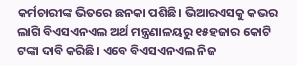କର୍ମଚାରୀଙ୍କ ଭିତରେ ଛନକା ପଶିଛି। ଭିଆରଏସକୁ କଭର ଲାଗି ବିଏସଏନଏଲ ଅର୍ଥ ମନ୍ତ୍ରଣାଳୟରୁ ୧୫ହଜାର କୋଟି ଟଙ୍କା ଦାବି କରିଛି। ଏବେ ବିଏସଏନଏଲ ନିଜ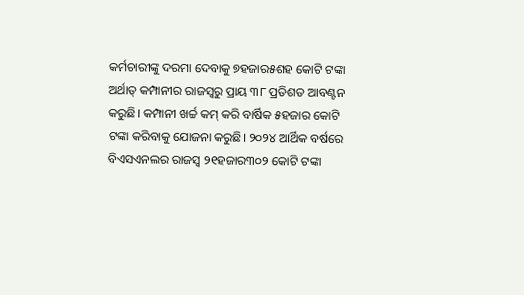କର୍ମଚାରୀଙ୍କୁ ଦରମା ଦେବାକୁ ୭ହଜାର୫ଶହ କୋଟି ଟଙ୍କା  ଅର୍ଥାତ୍ କମ୍ପାନୀର ରାଜସ୍ୱରୁ ପ୍ରାୟ ୩୮ ପ୍ରତିଶତ ଆବଣ୍ଟନ କରୁଛି। କମ୍ପାନୀ ଖର୍ଚ୍ଚ କମ୍ କରି ବାର୍ଷିକ ୫ହଜାର କୋଟି ଟଙ୍କା କରିବାକୁ ଯୋଜନା କରୁଛି। ୨୦୨୪ ଆର୍ଥିକ ବର୍ଷରେ ବିଏସଏନଲର ରାଜସ୍ୱ ୨୧ହଜାର୩୦୨ କୋଟି ଟଙ୍କା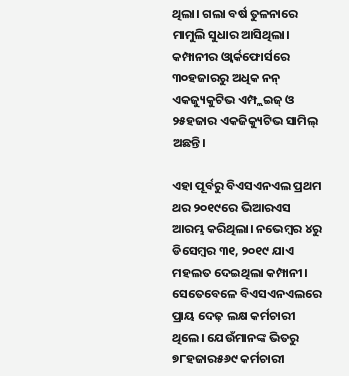ଥିଲା। ଗଲା ବର୍ଷ ତୁଳନାରେ ମାମୁଲି ସୁଧାର ଆସିଥିଲା। କମ୍ପାନୀର ଓ୍ୱାର୍କଫୋର୍ସରେ ୩୦ହଜାରରୁ ଅଧିକ ନନ୍ ଏକଜ୍ୟୁକୁଟିଭ ଏମ୍ପ୍ଲଇଜ୍ ଓ ୨୫ହଜାର ଏକଜିକ୍ୟୁଟିଭ ସାମିଲ୍ ଅଛନ୍ତି।

ଏହା ପୂର୍ବରୁ ବିଏସଏନଏଲ ପ୍ରଥମ ଥର ୨୦୧୯ରେ ଭିଆରଏସ ଆରମ୍ଭ କରିଥିଲା। ନଭେମ୍ୱର ୪ରୁ ଡିସେମ୍ୱର ୩୧, ୨୦୧୯ ଯାଏ ମହଲତ ଦେଇଥିଲା କମ୍ପାନୀ। ସେତେବେଳେ ବିଏସଏନଏଲରେ ପ୍ରାୟ ଦେଢ଼ ଲକ୍ଷ କର୍ମଚାରୀ ଥିଲେ। ଯେଉଁମାନଙ୍କ ଭିତରୁ ୭୮ହଜାର୫୬୯ କର୍ମଚାରୀ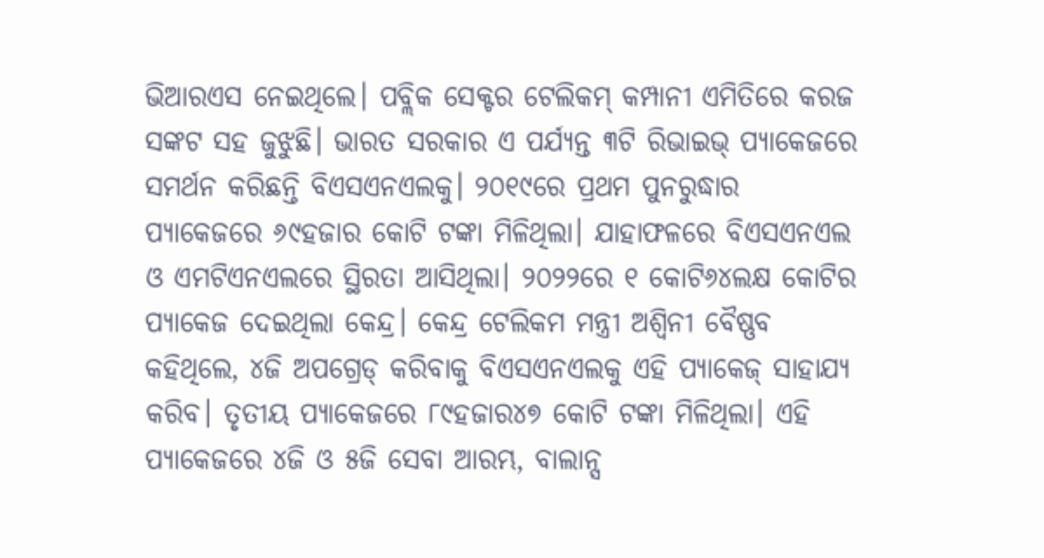ଭିଆରଏସ ନେଇଥିଲେ। ପବ୍ଲିକ ସେକ୍ଟର ଟେଲିକମ୍ କମ୍ପାନୀ ଏମିତିରେ କରଜ ସଙ୍କଟ ସହ ଜୁଝୁଛି। ଭାରତ ସରକାର ଏ ପର୍ଯ୍ୟନ୍ତ ୩ଟି ରିଭାଇଭ୍ ପ୍ୟାକେଜରେ ସମର୍ଥନ କରିଛନ୍ତି ବିଏସଏନଏଲକୁ। ୨୦୧୯ରେ ପ୍ରଥମ ପୁନରୁଦ୍ଧାର ପ୍ୟାକେଜରେ ୬୯ହଜାର କୋଟି ଟଙ୍କା ମିଳିଥିଲା। ଯାହାଫଳରେ ବିଏସଏନଏଲ ଓ ଏମଟିଏନଏଲରେ ସ୍ଥିରତା ଆସିଥିଲା। ୨୦୨୨ରେ ୧ କୋଟି୬୪ଲକ୍ଷ କୋଟିର ପ୍ୟାକେଜ ଦେଇଥିଲା କେନ୍ଦ୍ର। କେନ୍ଦ୍ର ଟେଲିକମ ମନ୍ତ୍ରୀ ଅଶ୍ୱିନୀ ବୈଷ୍ଣବ କହିଥିଲେ, ୪ଜି ଅପଗ୍ରେଡ୍ କରିବାକୁ ବିଏସଏନଏଲକୁ ଏହି ପ୍ୟାକେଜ୍ ସାହାଯ୍ୟ କରିବ। ତୃତୀୟ ପ୍ୟାକେଜରେ ୮୯ହଜାର୪୭ କୋଟି ଟଙ୍କା ମିଳିଥିଲା। ଏହି ପ୍ୟାକେଜରେ ୪ଜି ଓ ୫ଜି ସେବା ଆରମ୍ଭ, ବାଲାନ୍ସ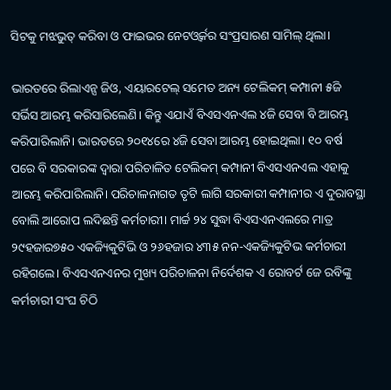ସିଟକୁ ମଝଭୁତ୍ କରିବା ଓ ଫାଇଭର ନେଟଓ୍ୱର୍କର ସଂପ୍ରସାରଣ ସାମିଲ୍ ଥିଲା।

ଭାରତରେ ରିଲାଏନ୍ସ ଜିଓ, ଏୟାରଟେଲ୍ ସମେତ ଅନ୍ୟ ଟେଲିକମ୍ କମ୍ପାନୀ ୫ଜି ସର୍ଭିସ ଆରମ୍ଭ କରିସାରିଲେଣି। କିନ୍ତୁ ଏଯାଏଁ ବିଏସଏନଏଲ ୪ଜି ସେବା ବି ଆରମ୍ଭ କରିପାରିଲାନି। ଭାରତରେ ୨୦୧୪ରେ ୪ଜି ସେବା ଆରମ୍ଭ ହୋଇଥିଲା। ୧୦ ବର୍ଷ ପରେ ବି ସରକାରଙ୍କ ଦ୍ୱାରା ପରିଚାଳିତ ଟେଲିକମ୍ କମ୍ପାନୀ ବିଏସଏନଏଲ ଏହାକୁ ଆରମ୍ଭ କରିପାରିଲାନି। ପରିଚାଳନାଗତ ତୃଟି ଲାଗି ସରକାରୀ କମ୍ପାନୀର ଏ ଦୁରାବସ୍ଥା ବୋଲି ଆରୋପ ଲଦିଛନ୍ତି କର୍ମଚାରୀ। ମାର୍ଚ୍ଚ ୨୪ ସୁଦ୍ଧା ବିଏସଏନଏଲରେ ମାତ୍ର ୨୯ହଜାର୭୫୦ ଏକଜ୍ୟିକୁଟିଭି ଓ ୨୬ହଜାର ୪୩୫ ନନ-ଏକଜ୍ୟିକୁଟିଭ କର୍ମଚାରୀ ରହିଗଲେ। ବିଏସଏନଏନର ମୁଖ୍ୟ ପରିଚାଳନା ନିର୍ଦେଶକ ଏ ରୋବର୍ଟ ଜେ ରବିଙ୍କୁ କର୍ମଚାରୀ ସଂଘ ଚିଠି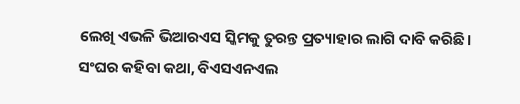ଲେଖି ଏଭଳି ଭିଆରଏସ ସ୍କିମକୁ ତୁରନ୍ତ ପ୍ରତ୍ୟାହାର ଲାଗି ଦାବି କରିଛି। ସଂଘର କହିବା କଥା, ବିଏସଏନଏଲ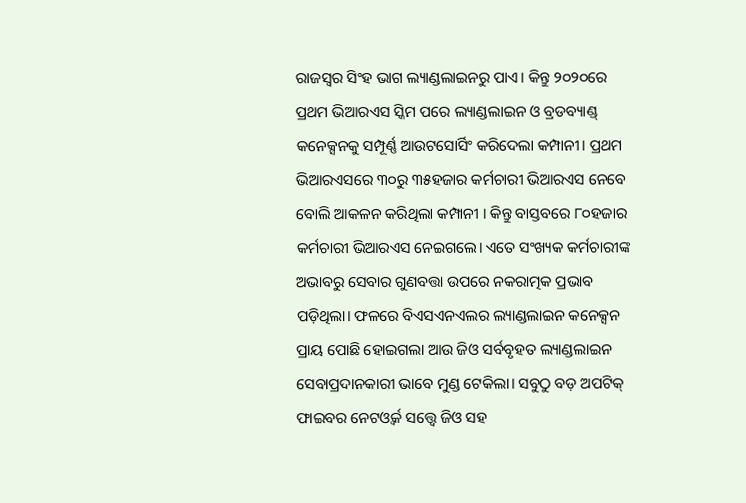ରାଜସ୍ୱର ସିଂହ ଭାଗ ଲ୍ୟାଣ୍ଡଲାଇନରୁ ପାଏ। କିନ୍ତୁ ୨୦୨୦ରେ ପ୍ରଥମ ଭିଆରଏସ ସ୍କିମ ପରେ ଲ୍ୟାଣ୍ଡଲାଇନ ଓ ବ୍ରଡବ୍ୟାଣ୍ଡ୍ କନେକ୍ସନକୁ ସମ୍ପୂର୍ଣ୍ଣ ଆଉଟସୋର୍ସିଂ କରିଦେଲା କମ୍ପାନୀ। ପ୍ରଥମ ଭିଆରଏସରେ ୩୦ରୁ ୩୫ହଜାର କର୍ମଚାରୀ ଭିଆରଏସ ନେବେ ବୋଲି ଆକଳନ କରିଥିଲା କମ୍ପାନୀ । କିନ୍ତୁ ବାସ୍ତବରେ ୮୦ହଜାର କର୍ମଚାରୀ ଭିଆରଏସ ନେଇଗଲେ। ଏତେ ସଂଖ୍ୟକ କର୍ମଚାରୀଙ୍କ ଅଭାବରୁ ସେବାର ଗୁଣବତ୍ତା ଉପରେ ନକରାତ୍ମକ ପ୍ରଭାବ ପଡ଼ିଥିଲା। ଫଳରେ ବିଏସଏନଏଲର ଲ୍ୟାଣ୍ଡଲାଇନ କନେକ୍ସନ ପ୍ରାୟ ପୋଛି ହୋଇଗଲା ଆଉ ଜିଓ ସର୍ବବୃହତ ଲ୍ୟାଣ୍ଡଲାଇନ ସେବାପ୍ରଦାନକାରୀ ଭାବେ ମୁଣ୍ଡ ଟେକିଲା। ସବୁଠୁ ବଡ଼ ଅପଟିକ୍ ଫାଇବର ନେଟଓ୍ୱର୍କ ସତ୍ତ୍ୱେ ଜିଓ ସହ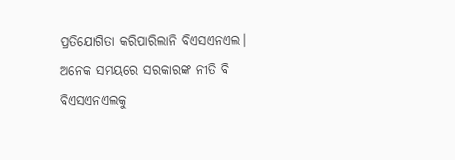ପ୍ରତିଯୋଗିତା କରିପାରିଲାନି ବିଏସଏନଏଲ। ଅନେକ ସମୟରେ ସରକାରଙ୍କ ନୀତି ବି ବିଏସଏନଏଲକୁ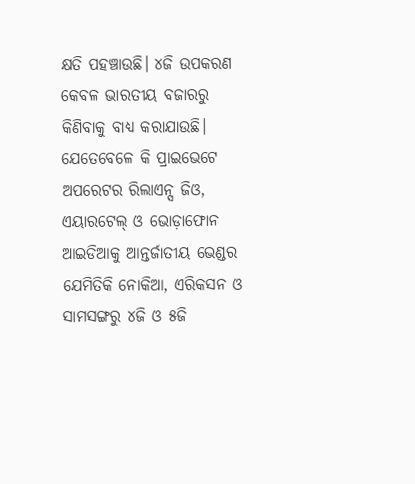କ୍ଷତି ପହଞ୍ଚାଉଛି। ୪ଜି ଉପକରଣ କେବଳ ଭାରତୀୟ ବଜାରରୁ କିଣିବାକୁ ବାଧ୍ୟ କରାଯାଉଛି। ଯେତେବେଳେ କି ପ୍ରାଇଭେଟେ ଅପରେଟର ରିଲାଏନ୍ସ ଜିଓ, ଏୟାରଟେଲ୍ ଓ ଭୋଡ଼ାଫୋନ ଆଇଡିଆକୁ ଆନ୍ତର୍ଜାତୀୟ ଭେଣ୍ଡର ଯେମିତିକି ନୋକିଆ, ଏରିକସନ ଓ ସାମସଙ୍ଗରୁ ୪ଜି ଓ ୫ଜି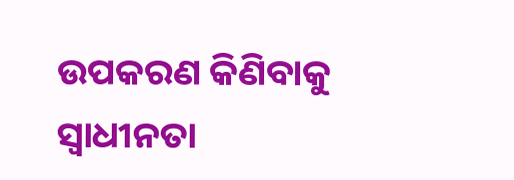ଉପକରଣ କିଣିବାକୁ ସ୍ୱାଧୀନତା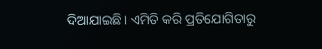ଦିଆଯାଇଛି। ଏମିତି କରି ପ୍ରତିଯୋଗିତାରୁ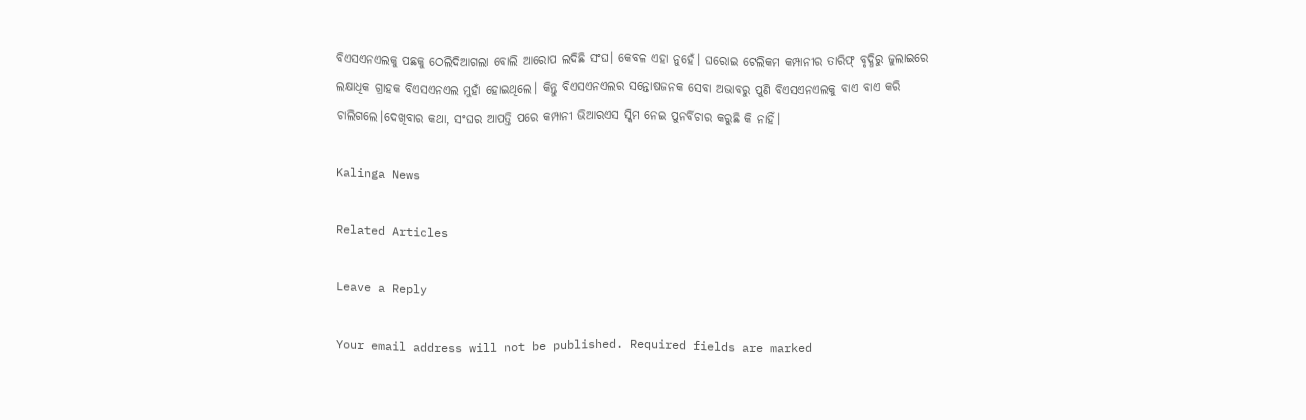ବିଏସଏନଏଲକୁ ପଛକୁ ଠେଲିଦିଆଗଲା ବୋଲି ଆରୋପ ଲଦିଛି ସଂଘ। କେବଳ ଏହା ନୁହେଁ। ଘରୋଇ ଟେଲିକମ କମ୍ପାନୀର ତାରିଫ୍ ବୃଦ୍ଧିରୁ ଜୁଲାଇରେ ଲକ୍ଷାଧିକ ଗ୍ରାହକ ବିଏସଏନଏଲ ମୁହାଁ ହୋଇଥିଲେ। କିନ୍ତୁ ବିଏସଏନଏଲର ସନ୍ତୋଷଜନକ ସେବା ଅଭାବରୁ ପୁଣି ବିଏସଏନଏଲକୁ ବାଏ ବାଏ କରି ଚାଲିଗଲେ।ଦେଖିବାର କଥା, ସଂଘର ଆପତ୍ତି ପରେ କମ୍ପାନୀ ଭିଆରଏସ ସ୍କିମ ନେଇ ପୁନର୍ବିଚାର କରୁଛି କି ନାହିଁ।

Kalinga News

Related Articles

Leave a Reply

Your email address will not be published. Required fields are marked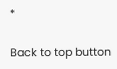*

Back to top button